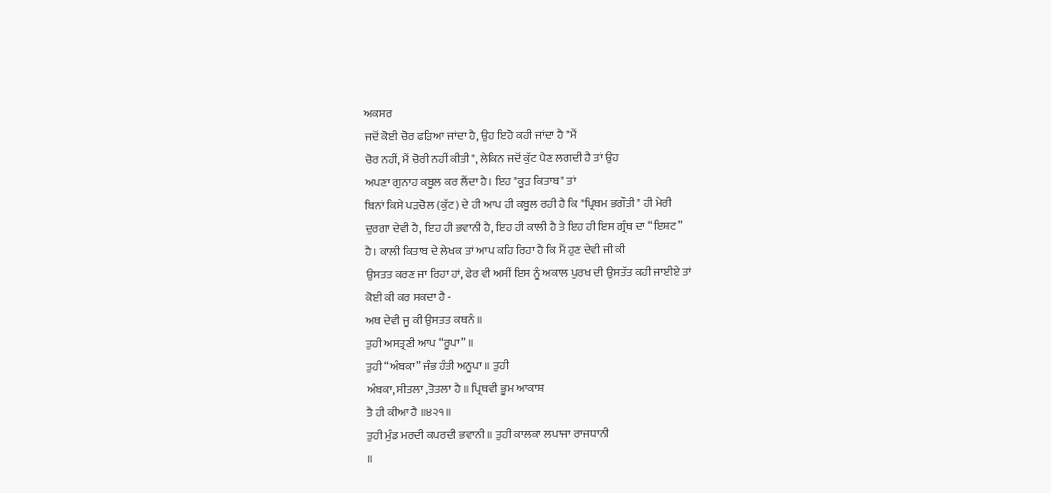ਅਕਸਰ
ਜਦੋਂ ਕੋਈ ਚੋਰ ਫੜਿਆ ਜਾਂਦਾ ਹੈ, ਉਹ ਇਹੋ ਕਹੀ ਜਾਂਦਾ ਹੈ "ਮੈਂ
ਚੋਰ ਨਹੀਂ, ਮੈਂ ਚੋਰੀ ਨਹੀਂ ਕੀਤੀ", ਲੇਕਿਨ ਜਦੋਂ ਕੁੱਟ ਪੈਣ ਲਗਦੀ ਹੈ ਤਾਂ ਉਹ
ਅਪਣਾ ਗੁਨਾਹ ਕਬੂਲ ਕਰ ਲੈਂਦਾ ਹੈ। ਇਹ "ਕੂੜ ਕਿਤਾਬ" ਤਾਂ
ਬਿਨਾਂ ਕਿਸੇ ਪੜਚੋਲ (ਕੁੱਟ) ਦੇ ਹੀ ਆਪ ਹੀ ਕਬੂਲ ਰਹੀ ਹੈ ਕਿ "ਪ੍ਰਿਥਮ ਭਗੌਤੀ" ਹੀ ਮੇਰੀ
ਦੁਰਗਾ ਦੇਵੀ ਹੈ, ਇਹ ਹੀ ਭਵਾਨੀ ਹੈ, ਇਹ ਹੀ ਕਾਲੀ ਹੈ ਤੇ ਇਹ ਹੀ ਇਸ ਗ੍ਰੰਥ ਦਾ “ਇਸ਼ਟ”
ਹੈ। ਕਾਲੀ ਕਿਤਾਬ ਦੇ ਲੇਖਕ ਤਾਂ ਆਪ ਕਹਿ ਰਿਹਾ ਹੈ ਕਿ ਮੈਂ ਹੁਣ ਦੇਵੀ ਜੀ ਕੀ
ਉਸਤਤ ਕਰਣ ਜਾ ਰਿਹਾ ਹਾਂ, ਫੇਰ ਵੀ ਅਸੀਂ ਇਸ ਨੂੰ ਅਕਾਲ ਪੁਰਖ ਦੀ ਉਸਤੱਤ ਕਹੀ ਜਾਈਏ ਤਾਂ
ਕੋਈ ਕੀ ਕਰ ਸਕਦਾ ਹੈ -
ਅਥ ਦੇਵੀ ਜੂ ਕੀ ਉਸਤਤ ਕਥਨੰ ॥
ਤੁਹੀ ਅਸਤ੍ਰਣੀ ਆਪ “ਰੂਪਾ” ॥
ਤੁਹੀ “ਅੰਬਕਾ” ਜੰਭ ਹੰਤੀ ਅਨੂਪਾ ॥ ਤੁਹੀ
ਅੰਬਕਾ, ਸੀਤਲਾ ,ਤੋਤਲਾ ਹੈ ॥ ਪ੍ਰਿਥਵੀ ਭੂਮ ਆਕਾਸ਼
ਤੈ ਹੀ ਕੀਆ ਹੈ ॥੪੨੧॥
ਤੁਹੀ ਮੁੰਡ ਮਰਦੀ ਕਪਰਦੀ ਭਵਾਨੀ ॥ ਤੁਹੀ ਕਾਲਕਾ ਲਪਾਜਾ ਰਾਜਧਾਨੀ
॥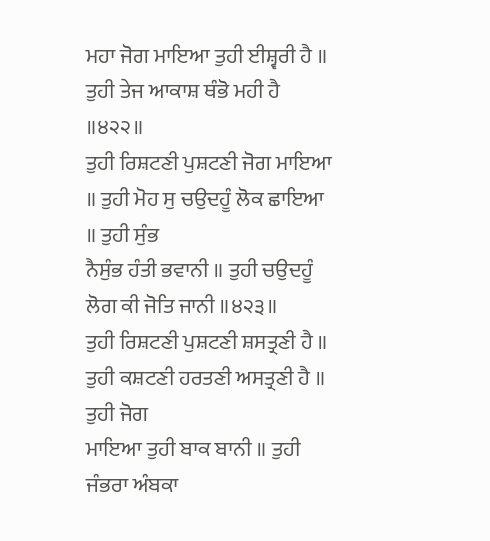ਮਹਾ ਜੋਗ ਮਾਇਆ ਤੁਹੀ ਈਸ਼੍ਵਰੀ ਹੈ ॥ ਤੁਹੀ ਤੇਜ ਆਕਾਸ਼ ਥੰਭੋ ਮਹੀ ਹੈ ॥੪੨੨॥
ਤੁਹੀ ਰਿਸ਼ਟਣੀ ਪੁਸ਼ਟਣੀ ਜੋਗ ਮਾਇਆ ॥ ਤੁਹੀ ਮੋਹ ਸੁ ਚਉਦਹੂੰ ਲੋਕ ਛਾਇਆ ॥ ਤੁਹੀ ਸੁੰਭ
ਨੈਸੁੰਭ ਹੰਤੀ ਭਵਾਨੀ ॥ ਤੁਹੀ ਚਉਦਹੂੰ ਲੋਗ ਕੀ ਜੋਤਿ ਜਾਨੀ ॥੪੨੩॥
ਤੁਹੀ ਰਿਸ਼ਟਣੀ ਪੁਸ਼ਟਣੀ ਸ਼ਸਤ੍ਰਣੀ ਹੈ ॥ ਤੁਹੀ ਕਸ਼ਟਣੀ ਹਰਤਣੀ ਅਸਤ੍ਰਣੀ ਹੈ ॥ ਤੁਹੀ ਜੋਗ
ਮਾਇਆ ਤੁਹੀ ਬਾਕ ਬਾਨੀ ॥ ਤੁਹੀ ਜੰਭਰਾ ਅੰਬਕਾ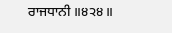ਰਾਜਧਾਨੀ ॥੪੨੪॥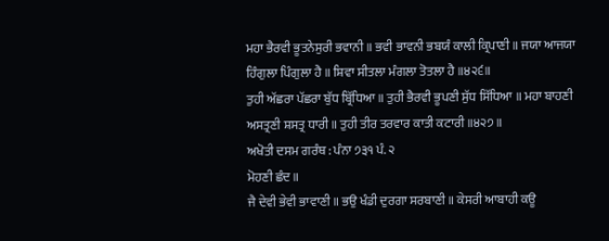ਮਹਾ ਭੈਰਵੀ ਭੂਤਨੇਸੁਰੀ ਭਵਾਨੀ ॥ ਭਵੀ ਭਾਵਨੀ ਭਬਯੰ ਕਾਲੀ ਕ੍ਰਿਪਾਣੀ ॥ ਜਯਾ ਆਜਯਾ
ਹਿੰਗੁਲਾ ਪਿੰਗੁਲਾ ਹੈ ॥ ਸ਼ਿਵਾ ਸੀਤਲਾ ਮੰਗਲਾ ਤੋਤਲਾ ਹੈ ॥੪੨੬॥
ਤੁਹੀ ਅੱਛਰਾ ਪੱਛਰਾ ਬੁੱਧ ਬ੍ਰਿੱਧਿਆ ॥ ਤੁਹੀ ਭੈਰਵੀ ਭੂਪਣੀ ਸੁੱਧ ਸਿੱਧਿਆ ॥ ਮਹਾ ਬਾਹਣੀ
ਅਸਤ੍ਰਣੀ ਸ਼ਸਤ੍ਰ ਧਾਰੀ ॥ ਤੁਹੀ ਤੀਰ ਤਰਵਾਰ ਕਾਤੀ ਕਟਾਰੀ ॥੪੨੭॥
ਅਖੋਤੀ ਦਸਮ ਗਰੰਥ : ਪੰਨਾ ੭੩੧ ਪੰ. ੨
ਮੋਹਣੀ ਛੰਦ ॥
ਜੈ ਦੇਵੀ ਭੇਵੀ ਭਾਵਾਣੀ ॥ ਭਉ ਖੰਡੀ ਦੁਰਗਾ ਸਰਬਾਣੀ ॥ ਕੇਸਰੀ ਆਬਾਹੀ ਕਊ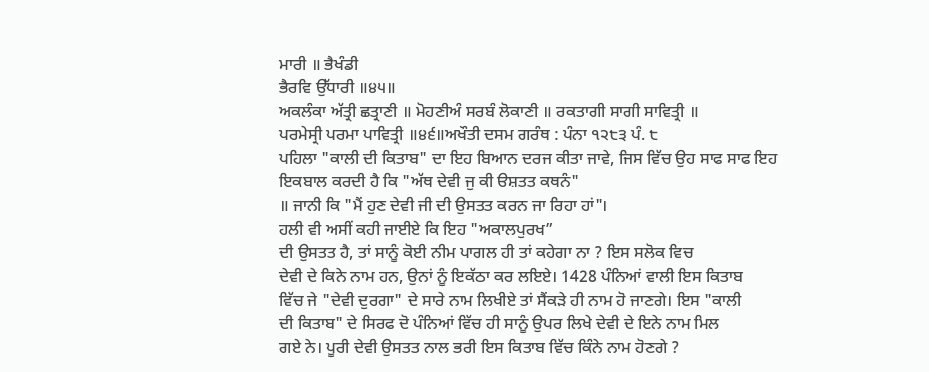ਮਾਰੀ ॥ ਭੈਖੰਡੀ
ਭੈਰਵਿ ਉੱਧਾਰੀ ॥੪੫॥
ਅਕਲੰਕਾ ਅੱਤ੍ਰੀ ਛਤ੍ਰਾਣੀ ॥ ਮੋਹਣੀਅੰ ਸਰਬੰ ਲੋਕਾਣੀ ॥ ਰਕਤਾਗੀ ਸਾਗੀ ਸਾਵਿਤ੍ਰੀ ॥
ਪਰਮੇਸ੍ਰੀ ਪਰਮਾ ਪਾਵਿਤ੍ਰੀ ॥੪੬॥ਅਖੌਤੀ ਦਸਮ ਗਰੰਥ : ਪੰਨਾ ੧੨੮੩ ਪੰ. ੮
ਪਹਿਲਾ "ਕਾਲੀ ਦੀ ਕਿਤਾਬ" ਦਾ ਇਹ ਬਿਆਨ ਦਰਜ ਕੀਤਾ ਜਾਵੇ, ਜਿਸ ਵਿੱਚ ਉਹ ਸਾਫ ਸਾਫ ਇਹ
ਇਕਬਾਲ ਕਰਦੀ ਹੈ ਕਿ "ਅੱਥ ਦੇਵੀ ਜੁ ਕੀ ੳਸ਼ਤਤ ਕਥਨੰ"
॥ ਜਾਨੀ ਕਿ "ਮੈਂ ਹੁਣ ਦੇਵੀ ਜੀ ਦੀ ਉਸਤਤ ਕਰਨ ਜਾ ਰਿਹਾ ਹਾਂ"।
ਹਲੀ ਵੀ ਅਸੀਂ ਕਹੀ ਜਾਈਏ ਕਿ ਇਹ "ਅਕਾਲਪੁਰਖ”
ਦੀ ਉਸਤਤ ਹੈ, ਤਾਂ ਸਾਨੂੰ ਕੋਈ ਨੀਮ ਪਾਗਲ ਹੀ ਤਾਂ ਕਹੇਗਾ ਨਾ ? ਇਸ ਸਲੋਕ ਵਿਚ
ਦੇਵੀ ਦੇ ਕਿਨੇ ਨਾਮ ਹਨ, ਉਨਾਂ ਨੂੰ ਇਕੱਠਾ ਕਰ ਲਇਏ। 1428 ਪੰਨਿਆਂ ਵਾਲੀ ਇਸ ਕਿਤਾਬ
ਵਿੱਚ ਜੇ "ਦੇਵੀ ਦੁਰਗਾ" ਦੇ ਸਾਰੇ ਨਾਮ ਲਿਖੀਏ ਤਾਂ ਸੈਂਕੜੇ ਹੀ ਨਾਮ ਹੋ ਜਾਣਗੇ। ਇਸ "ਕਾਲੀ
ਦੀ ਕਿਤਾਬ" ਦੇ ਸਿਰਫ ਦੋ ਪੰਨਿਆਂ ਵਿੱਚ ਹੀ ਸਾਨੂੰ ਉਪਰ ਲਿਖੇ ਦੇਵੀ ਦੇ ਇਨੇ ਨਾਮ ਮਿਲ
ਗਏ ਨੇ। ਪੂਰੀ ਦੇਵੀ ਉਸਤਤ ਨਾਲ ਭਰੀ ਇਸ ਕਿਤਾਬ ਵਿੱਚ ਕਿੰਨੇ ਨਾਮ ਹੋਣਗੇ ?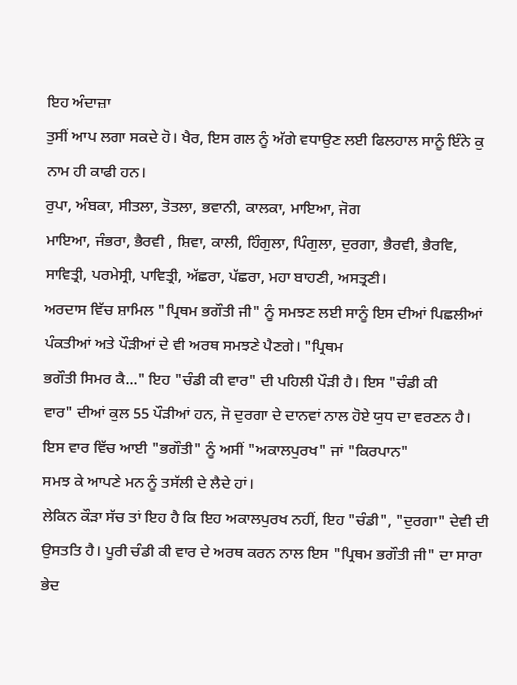ਇਹ ਅੰਦਾਜ਼ਾ
ਤੁਸੀਂ ਆਪ ਲਗਾ ਸਕਦੇ ਹੋ। ਖੈਰ, ਇਸ ਗਲ ਨੂੰ ਅੱਗੇ ਵਧਾਉਣ ਲਈ ਫਿਲਹਾਲ ਸਾਨੂੰ ਇੰਨੇ ਕੁ
ਨਾਮ ਹੀ ਕਾਫੀ ਹਨ।
ਰੁਪਾ, ਅੰਬਕਾ, ਸੀਤਲਾ, ਤੋਤਲਾ, ਭਵਾਨੀ, ਕਾਲਕਾ, ਮਾਇਆ, ਜੋਗ
ਮਾਇਆ, ਜੰਭਰਾ, ਭੈਰਵੀ , ਸ਼ਿਵਾ, ਕਾਲੀ, ਹਿੰਗੁਲਾ, ਪਿੰਗੁਲਾ, ਦੁਰਗਾ, ਭੈਰਵੀ, ਭੈਰਵਿ,
ਸਾਵਿਤ੍ਰੀ, ਪਰਮੇਸ੍ਰੀ, ਪਾਵਿਤ੍ਰੀ, ਅੱਛਰਾ, ਪੱਛਰਾ, ਮਹਾ ਬਾਹਣੀ, ਅਸਤ੍ਰਣੀ।
ਅਰਦਾਸ ਵਿੱਚ ਸ਼ਾਮਿਲ "ਪ੍ਰਿਥਮ ਭਗੌਤੀ ਜੀ" ਨੂੰ ਸਮਝਣ ਲਈ ਸਾਨੂੰ ਇਸ ਦੀਆਂ ਪਿਛਲੀਆਂ
ਪੰਕਤੀਆਂ ਅਤੇ ਪੌੜੀਆਂ ਦੇ ਵੀ ਅਰਥ ਸਮਝਣੇ ਪੈਣਗੇ। "ਪ੍ਰਿਥਮ
ਭਗੌਤੀ ਸਿਮਰ ਕੈ..." ਇਹ "ਚੰਡੀ ਕੀ ਵਾਰ" ਦੀ ਪਹਿਲੀ ਪੌੜੀ ਹੈ। ਇਸ "ਚੰਡੀ ਕੀ
ਵਾਰ" ਦੀਆਂ ਕੁਲ 55 ਪੌੜੀਆਂ ਹਨ, ਜੋ ਦੁਰਗਾ ਦੇ ਦਾਨਵਾਂ ਨਾਲ ਹੋਏ ਯੁਧ ਦਾ ਵਰਣਨ ਹੈ।
ਇਸ ਵਾਰ ਵਿੱਚ ਆਈ "ਭਗੌਤੀ" ਨੂੰ ਅਸੀਂ "ਅਕਾਲਪੁਰਖ" ਜਾਂ "ਕਿਰਪਾਨ"
ਸਮਝ ਕੇ ਆਪਣੇ ਮਨ ਨੂੰ ਤਸੱਲੀ ਦੇ ਲੈਦੇ ਹਾਂ।
ਲੇਕਿਨ ਕੌੜਾ ਸੱਚ ਤਾਂ ਇਹ ਹੈ ਕਿ ਇਹ ਅਕਾਲਪੁਰਖ ਨਹੀਂ, ਇਹ "ਚੰਡੀ", "ਦੁਰਗਾ" ਦੇਵੀ ਦੀ
ਉਸਤਤਿ ਹੈ। ਪੂਰੀ ਚੰਡੀ ਕੀ ਵਾਰ ਦੇ ਅਰਥ ਕਰਨ ਨਾਲ ਇਸ "ਪ੍ਰਿਥਮ ਭਗੌਤੀ ਜੀ" ਦਾ ਸਾਰਾ
ਭੇਦ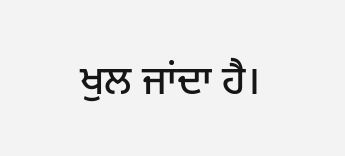ਖੁਲ ਜਾਂਦਾ ਹੈ।